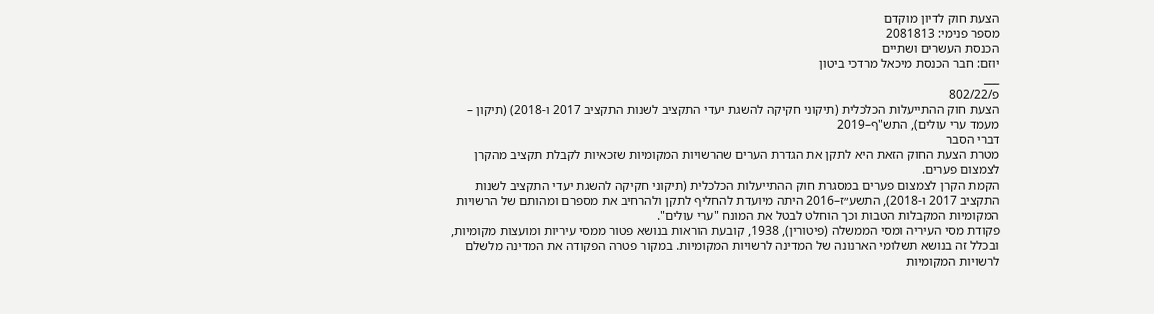הצעת חוק לדיון מוקדם
מספר פנימי: 2081813
הכנסת העשרים ושתיים
יוזם: חבר הכנסת מיכאל מרדכי ביטון
___
פ/802/22
הצעת חוק ההתייעלות הכלכלית (תיקוני חקיקה להשגת יעדי התקציב לשנות התקציב 2017 ו-2018) (תיקון – מעמד ערי עולים), התש"ף–2019
דברי הסבר
מטרת הצעת החוק הזאת היא לתקן את הגדרת הערים שהרשויות המקומיות שזכאיות לקבלת תקציב מהקרן לצמצום פערים.
הקמת הקרן לצמצום פערים במסגרת חוק ההתייעלות הכלכלית (תיקוני חקיקה להשגת יעדי התקציב לשנות התקציב 2017 ו-2018), התשע״ז–2016 היתה מיועדת להחליף לתקן ולהרחיב את מספרם ומהותם של הרשויות המקומיות המקבלות הטבות וכך הוחלט לבטל את המונח "ערי עולים".
פקודת מסי העיריה ומסי הממשלה (פיטורין), 1938, קובעת הוראות בנושא פטור ממסי עיריות ומועצות מקומיות, ובכלל זה בנושא תשלומי הארנונה של המדינה לרשויות המקומיות. במקור פטרה הפקודה את המדינה מלשלם לרשויות המקומיות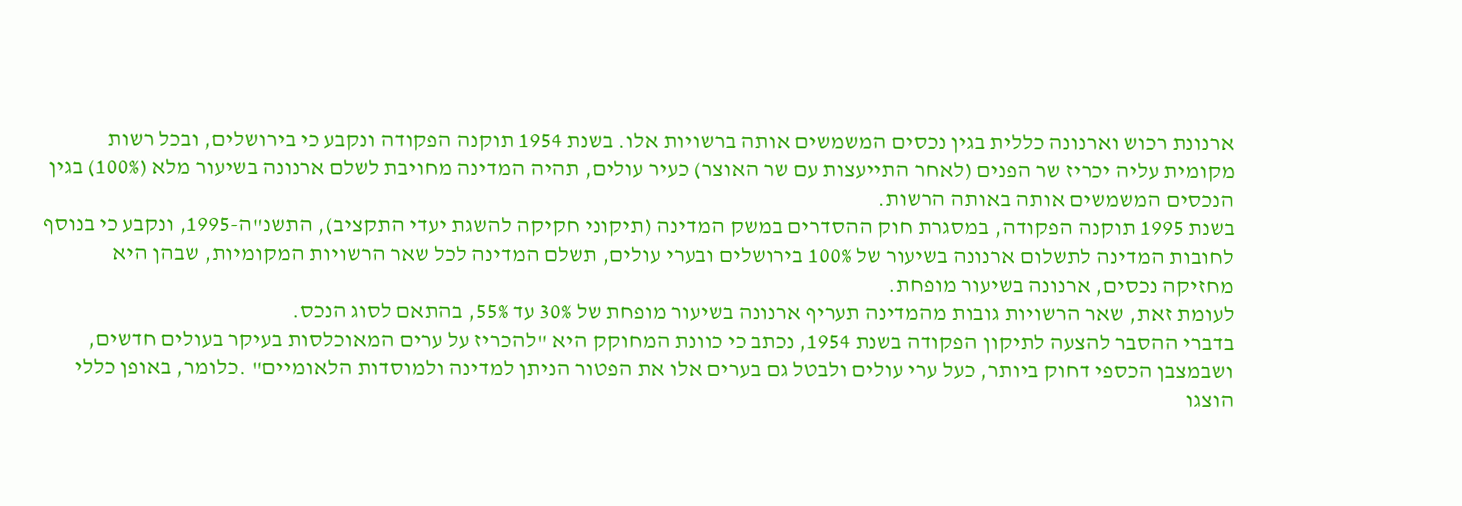ארנונת רכוש וארנונה כללית בגין נכסים המשמשים אותה ברשויות אלו. בשנת 1954 תוקנה הפקודה ונקבע כי בירושלים, ובכל רשות מקומית עליה יכריז שר הפנים (לאחר התייעצות עם שר האוצר) כעיר עולים, תהיה המדינה מחויבת לשלם ארנונה בשיעור מלא (100%) בגין הנכסים המשמשים אותה באותה הרשות.
בשנת 1995 תוקנה הפקודה, במסגרת חוק ההסדרים במשק המדינה (תיקוני חקיקה להשגת יעדי התקציב), התשנ"ה-1995, ונקבע כי בנוסף לחובות המדינה לתשלום ארנונה בשיעור של 100% בירושלים ובערי עולים, תשלם המדינה לכל שאר הרשויות המקומיות, שבהן היא מחזיקה נכסים, ארנונה בשיעור מופחת.
לעומת זאת, שאר הרשויות גובות מהמדינה תעריף ארנונה בשיעור מופחת של 30% עד 55%, בהתאם לסוג הנכס.
בדברי ההסבר להצעה לתיקון הפקודה בשנת 1954, נכתב כי כוונת המחוקק היא "להכריז על ערים המאוכלסות בעיקר בעולים חדשים, ושבמצבן הכספי דחוק ביותר, כעל ערי עולים ולבטל גם בערים אלו את הפטור הניתן למדינה ולמוסדות הלאומיים" .כלומר, באופן כללי הוצגו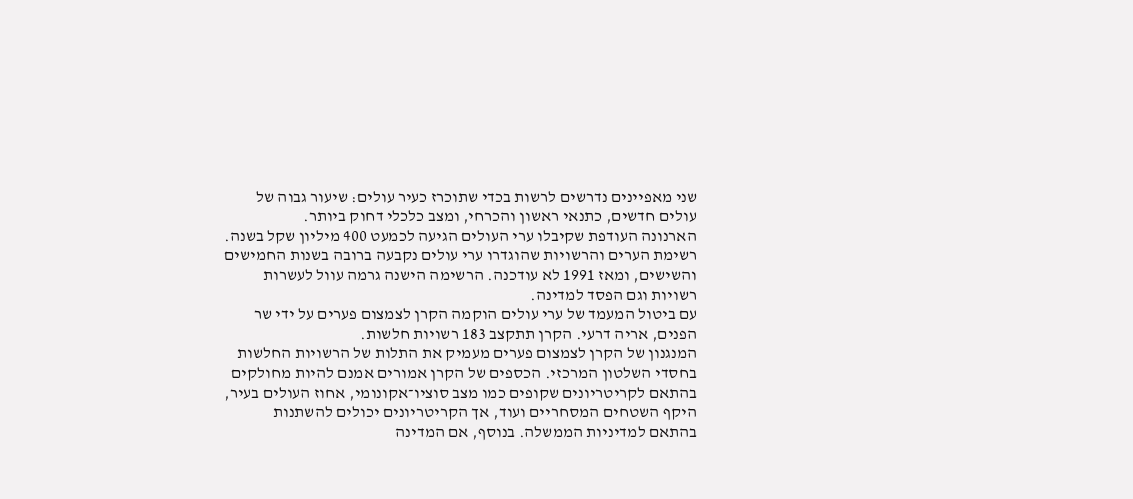שני מאפיינים נדרשים לרשות בכדי שתוכרז כעיר עולים: שיעור גבוה של עולים חדשים, כתנאי ראשון והכרחי, ומצב כלכלי דחוק ביותר.
הארנונה העודפת שקיבלו ערי העולים הגיעה לכמעט 400 מיליון שקל בשנה. רשימת הערים והרשויות שהוגדרו ערי עולים נקבעה ברובה בשנות החמישים והשישים, ומאז 1991 לא עודכנה. הרשימה הישנה גרמה עוול לעשרות רשויות וגם הפסד למדינה.
עם ביטול המעמד של ערי עולים הוקמה הקרן לצמצום פערים על ידי שר הפנים, אריה דרעי. הקרן תתקצב 183 רשויות חלשות.
המנגנון של הקרן לצמצום פערים מעמיק את התלות של הרשויות החלשות בחסדי השלטון המרכזי. הכספים של הקרן אמורים אמנם להיות מחולקים בהתאם לקריטריונים שקופים כמו מצב סוציו־אקונומי, אחוז העולים בעיר, היקף השטחים המסחריים ועוד, אך הקריטריונים יכולים להשתנות בהתאם למדיניות הממשלה. בנוסף, אם המדינה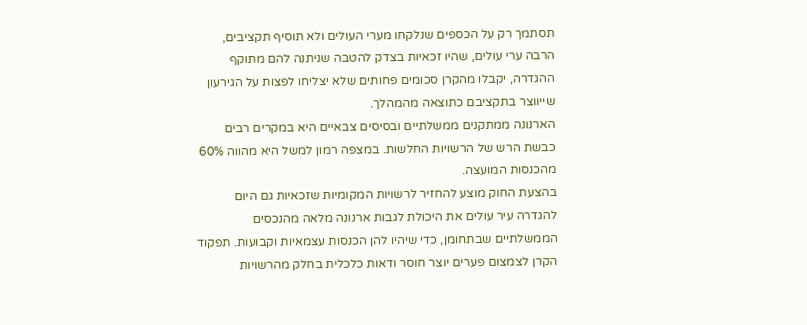תסתמך רק על הכספים שנלקחו מערי העולים ולא תוסיף תקציבים, הרבה ערי עולים, שהיו זכאיות בצדק להטבה שניתנה להם מתוקף ההגדרה, יקבלו מהקרן סכומים פחותים שלא יצליחו לפצות על הגירעון שייווצר בתקציבם כתוצאה מהמהלך.
הארנונה ממתקנים ממשלתיים ובסיסים צבאיים היא במקרים רבים כבשת הרש של הרשויות החלשות. במצפה רמון למשל היא מהווה 60% מהכנסות המועצה.
בהצעת החוק מוצע להחזיר לרשויות המקומיות שזכאיות גם היום להגדרה עיר עולים את היכולת לגבות ארנונה מלאה מהנכסים הממשלתיים שבתחומן, כדי שיהיו להן הכנסות עצמאיות וקבועות. תפקוד הקרן לצמצום פערים יוצר חוסר ודאות כלכלית בחלק מהרשויות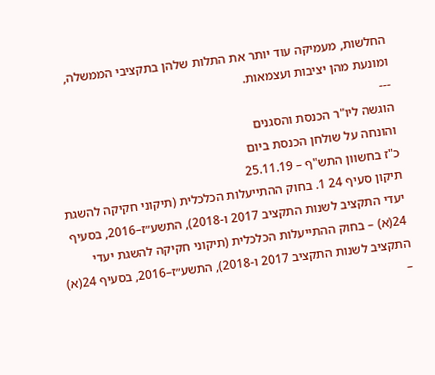החלשות, מעמיקה עוד יותר את התלות שלהן בתקציבי הממשלה, ומונעת מהן יציבות ועצמאות.
---
הוגשה ליו"ר הכנסת והסגנים
והונחה על שולחן הכנסת ביום
כ"ז בחשוון התש"ף – 25.11.19
תיקון סעיף 24 1. בחוק ההתייעלות הכלכלית (תיקוני חקיקה להשגת יעדי התקציב לשנות התקציב 2017 ו-2018), התשע״ז–2016, בסעיף 24(א) – בחוק ההתייעלות הכלכלית (תיקוני חקיקה להשגת יעדי התקציב לשנות התקציב 2017 ו-2018), התשע״ז–2016, בסעיף 24(א) –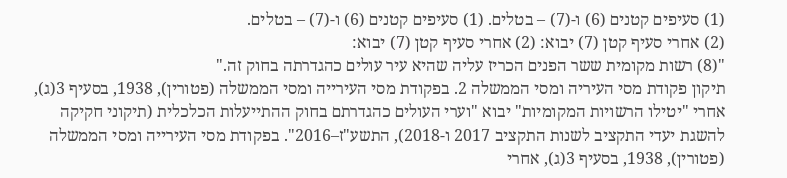(1) סעיפים קטנים (6) ו-(7) – בטלים. (1) סעיפים קטנים (6) ו-(7) – בטלים.
(2) אחרי סעיף קטן (7) יבוא: (2) אחרי סעיף קטן (7) יבוא:
"(8) רשות מקומית ששר הפנים הכריז עליה שהיא עיר עולים כהגדרתה בחוק זה."
תיקון פקודת מסי העיריה ומסי הממשלה 2. בפקודת מסי העירייה ומסי הממשלה (פטורין), 1938, בסעיף 3(ג), אחרי "יטילו הרשויות המקומיות" יבוא "וערי העולים כהגדרתם בחוק ההתייעלות הכלכלית (תיקוני חקיקה להשגת יעדי התקציב לשנות התקציב 2017 ו-2018), התשע"ז–2016". בפקודת מסי העירייה ומסי הממשלה (פטורין), 1938, בסעיף 3(ג), אחרי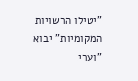"יטילו הרשויות המקומיות" יבוא "וערי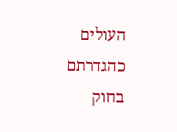העולים כהגדרתם בחוק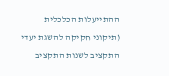ההתייעלות הכלכלית (תיקוני חקיקה להשגת יעדי התקציב לשנות התקציב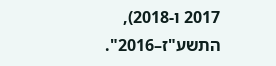2017 ו-2018), התשע"ז–2016".